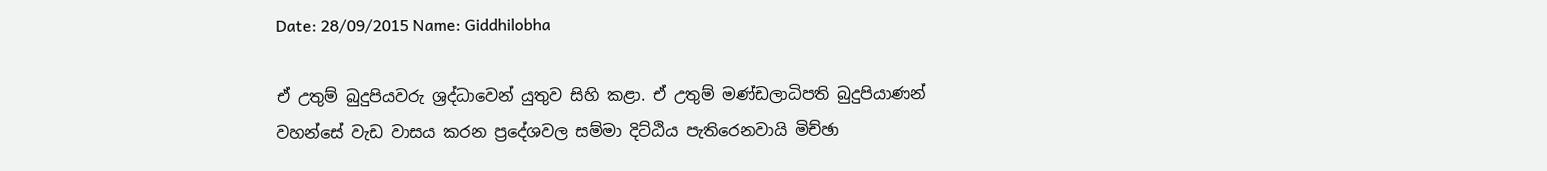Date: 28/09/2015 Name: Giddhilobha

ඒ උතුම් බුදුපියවරු ශ්‍රද්ධාවෙන් යුතුව සිහි කළා. ඒ උතුම් මණ්ඩලාධිපති බුදුපියාණන් වහන්සේ වැඩ වාසය කරන ප්‍රදේශවල සම්මා දිට්ඨිය පැතිරෙනවායි මිච්ඡා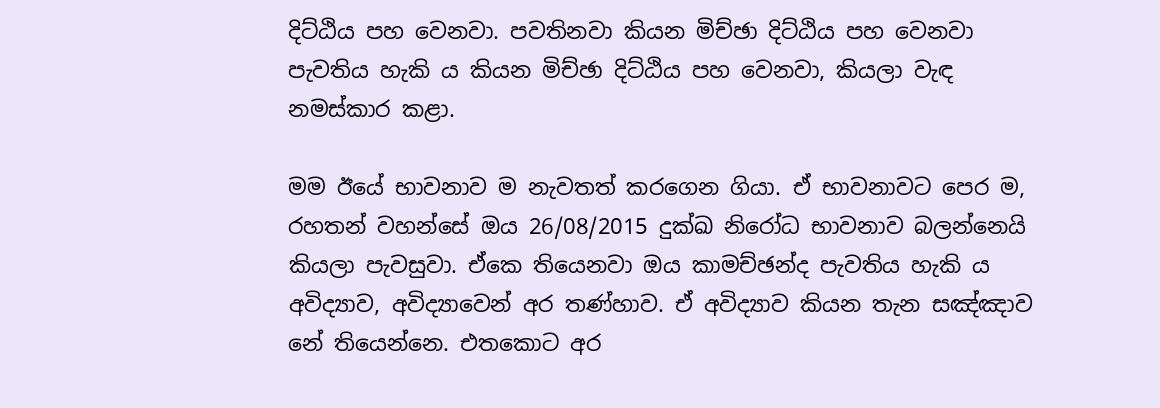දිට්ඨිය පහ වෙනවා. පවතිනවා කියන මිච්ඡා දිට්ඨිය පහ වෙනවා පැවතිය හැකි ය කියන මිච්ඡා දිට්ඨිය පහ වෙනවා, කියලා වැඳ නමස්කාර කළා.

මම ඊයේ භාවනාව ම නැවතත් කරගෙන ගියා. ඒ භාවනාවට පෙර ම, රහතන් වහන්සේ ඔය 26/08/2015 දුක්ඛ නිරෝධ භාවනාව බලන්නෙයි කියලා පැවසුවා. ඒකෙ තියෙනවා ඔය කාමච්ඡන්ද පැවතිය හැකි ය අවිද්‍යාව, අවිද්‍යාවෙන් අර තණ්හාව. ඒ අවිද්‍යාව කියන තැන සඤ්ඤාව නේ තියෙන්නෙ. එතකොට අර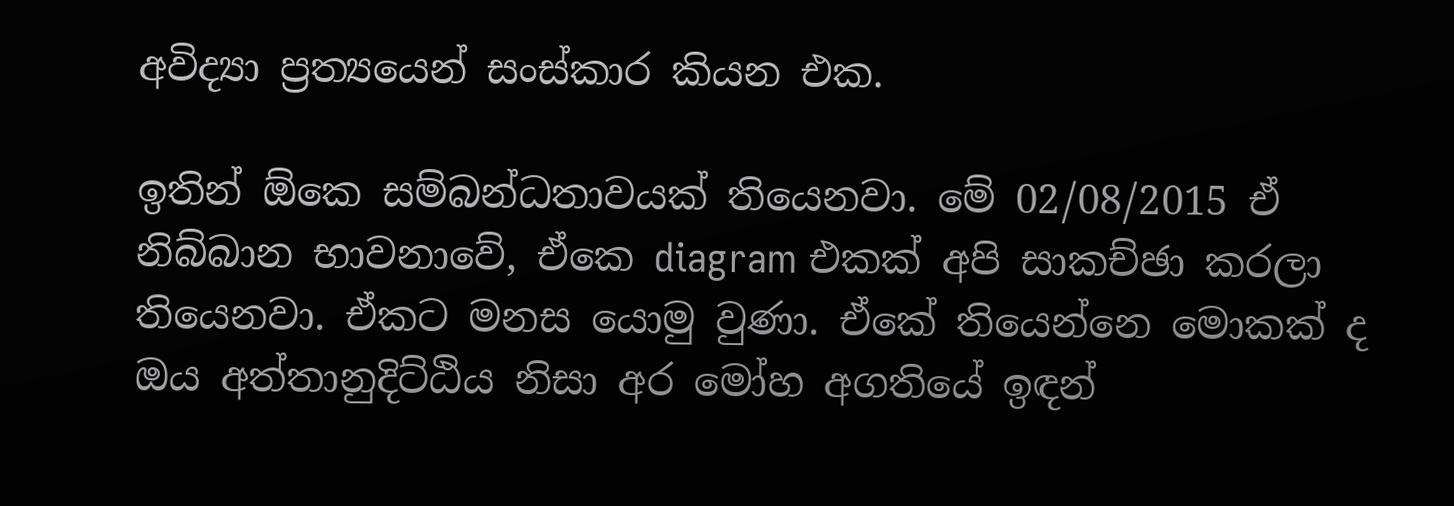අවිද්‍යා ප්‍රත්‍යයෙන් සංස්කාර කියන එක.

ඉතින් ඕකෙ සම්බන්ධතාවයක් තියෙනවා. මේ 02/08/2015 ඒ නිබ්බාන භාවනාවේ, ඒකෙ diagram එකක් අපි සාකච්ඡා කරලා තියෙනවා. ඒකට මනස යොමු වුණා. ඒකේ තියෙන්නෙ මොකක් ද ඔය අත්තානුදිට්ඨිය නිසා අර මෝහ අගතියේ ඉඳන්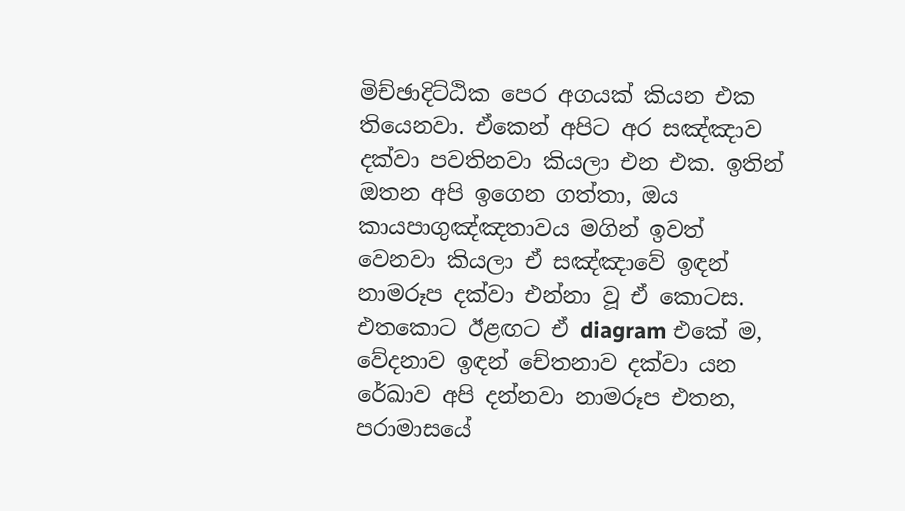මිච්ඡාදිට්ඨික පෙර අගයක් කියන එක තියෙනවා. ඒකෙන් අපිට අර සඤ්ඤාව දක්වා පවතිනවා කියලා එන එක. ඉතින් ඔතන අපි ඉගෙන ගත්තා, ඔය කායපාගුඤ්ඤතාවය මගින් ඉවත් වෙනවා කියලා ඒ සඤ්ඤාවේ ඉඳන් නාමරූප දක්වා එන්නා වූ ඒ කොටස. එතකොට ඊළඟට ඒ diagram එකේ ම, වේදනාව ඉඳන් චේතනාව දක්වා යන රේඛාව අපි දන්නවා නාමරූප එතන, පරාමාසයේ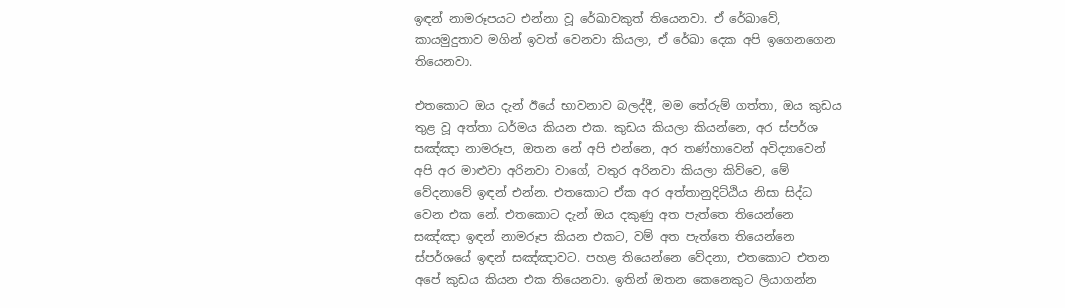ඉඳන් නාමරූපයට එන්නා වූ රේඛාවකුත් තියෙනවා. ඒ රේඛාවේ, කායමුදුතාව මගින් ඉවත් වෙනවා කියලා, ඒ රේඛා දෙක අපි ඉගෙනගෙන තියෙනවා.

එතකොට ඔය දැන් ඊයේ භාවනාව බලද්දී, මම තේරුම් ගත්තා, ඔය කුඩය තුළ වූ අත්තා ධර්මය කියන එක. කුඩය කියලා කියන්නෙ, අර ස්පර්ශ සඤ්ඤා නාමරූප, ඔතන නේ අපි එන්නෙ, අර තණ්හාවෙන් අවිද්‍යාවෙන් අපි අර මාළුවා අරිනවා වාගේ, වතුර අරිනවා කියලා කිව්වෙ, මේ වේදනාවේ ඉඳන් එන්න. එතකොට ඒක අර අත්තානුදිට්ඨිය නිසා සිද්ධ වෙන එක නේ. එතකොට දැන් ඔය දකුණු අත පැත්තෙ තියෙන්නෙ සඤ්ඤා ඉඳන් නාමරූප කියන එකට, වම් අත පැත්තෙ තියෙන්නෙ ස්පර්ශයේ ඉඳන් සඤ්ඤාවට. පහළ තියෙන්නෙ වේදනා, එතකොට එතන අපේ කුඩය කියන එක තියෙනවා. ඉතින් ඔතන කෙනෙකුට ලියාගන්න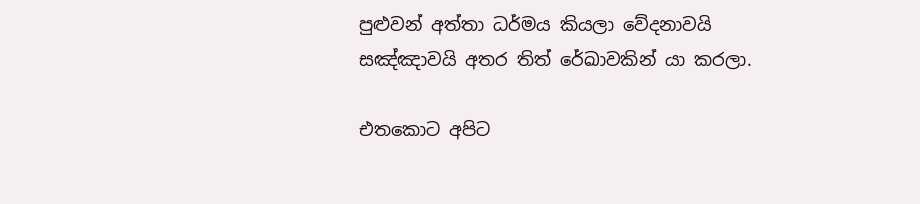පුළුවන් අත්තා ධර්මය කියලා වේදනාවයි සඤ්ඤාවයි අතර තිත් රේඛාවකින් යා කරලා.

එතකොට අපිට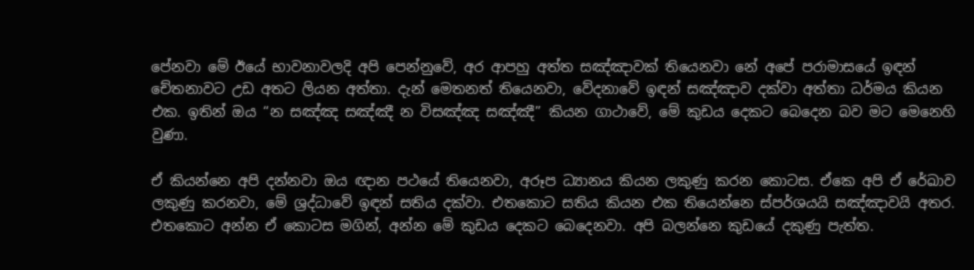පේනවා මේ ඊයේ භාවනාවලදි අපි පෙන්නුවේ, අර ආපහු අත්ත සඤ්ඤාවක් තියෙනවා නේ අපේ පරාමාසයේ ඉඳන් චේතනාවට උඩ අතට ලියන අත්තා. දැන් මෙතනත් තියෙනවා, වේදනාවේ ඉඳන් සඤ්ඤාව දක්වා අත්තා ධර්මය කියන එක. ඉතින් ඔය “න සඤ්ඤ සඤ්ඤී න විසඤ්‌ඤ සඤ්ඤී” කියන ගාථාවේ, මේ කුඩය දෙකට බෙදෙන බව මට මෙනෙහි වුණා.

ඒ කියන්නෙ අපි දන්නවා ඔය ඥාන පථයේ තියෙනවා, අරූප ධ්‍යානය කියන ලකුණු කරන කොටස. ඒකෙ අපි ඒ රේඛාව ලකුණු කරනවා, මේ ශ්‍රද්ධාවේ ඉඳන් සතිය දක්වා. එතකොට සතිය කියන එක තියෙන්නෙ ස්පර්ශයයි සඤ්ඤාවයි අතර. එතකොට අන්න ඒ කොටස මගින්, අන්න මේ කුඩය දෙකට බෙදෙනවා. අපි බලන්නෙ කුඩයේ දකුණු පැත්ත.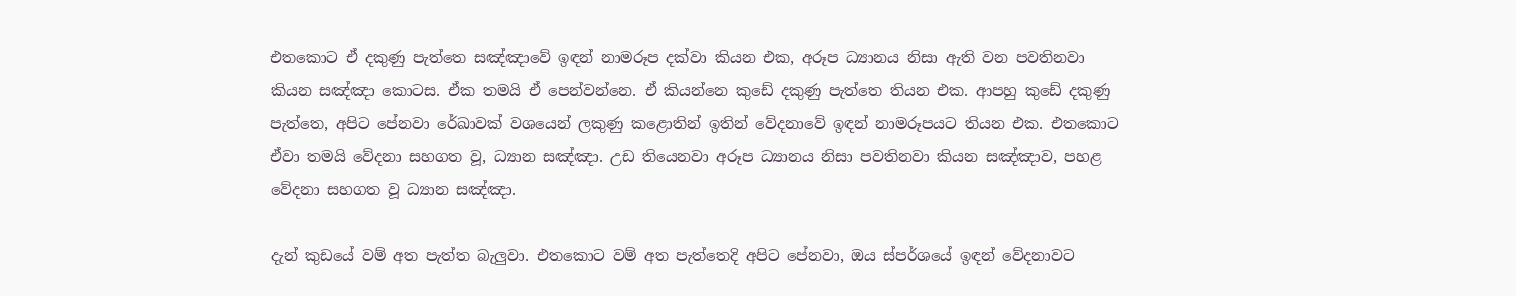එතකොට ඒ දකුණු පැත්තෙ සඤ්ඤාවේ ඉඳන් නාමරූප දක්වා කියන එක, අරූප ධ්‍යානය නිසා ඇති වන පවතිනවා කියන සඤ්ඤා කොටස. ඒක තමයි ඒ පෙන්වන්නෙ. ඒ කියන්නෙ කුඩේ දකුණු පැත්තෙ තියන එක. ආපහු කුඩේ දකුණු පැත්තෙ, අපිට පේනවා රේඛාවක් වශයෙන් ලකුණු කළොතින් ඉතින් වේදනාවේ ඉඳන් නාමරූපයට තියන එක. එතකොට ඒවා තමයි වේදනා සහගත වූ, ධ්‍යාන සඤ්ඤා. උඩ තියෙනවා අරූප ධ්‍යානය නිසා පවතිනවා කියන සඤ්ඤාව, පහළ වේදනා සහගත වූ ධ්‍යාන සඤ්ඤා.

දැන් කුඩයේ වම් අත පැත්ත බැලුවා. එතකොට වම් අත පැත්තෙදි අපිට පේනවා, ඔය ස්පර්ශයේ ඉඳන් වේදනාවට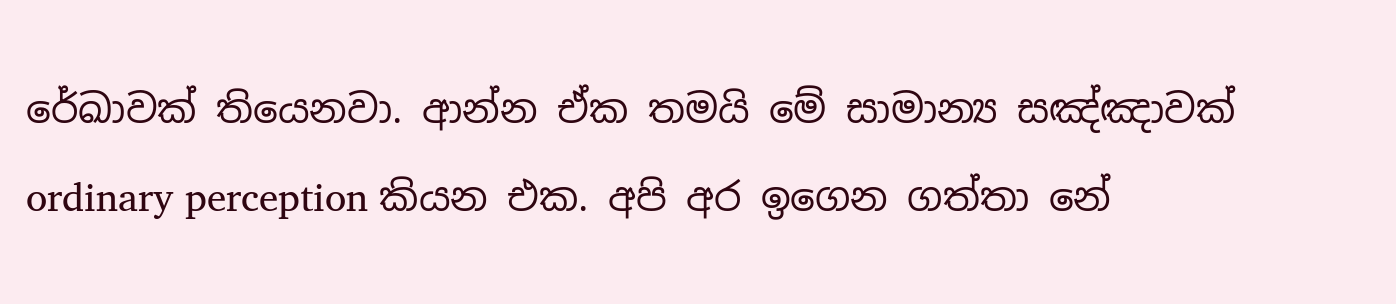රේඛාවක් තියෙනවා. ආන්න ඒක තමයි මේ සාමාන්‍ය සඤ්ඤාවක් ordinary perception කියන එක. අපි අර ඉගෙන ගත්තා නේ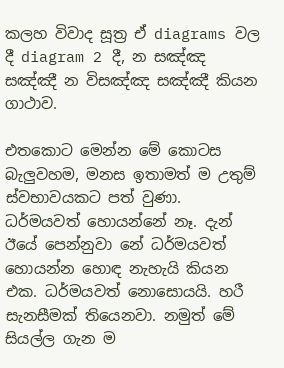කලහ විවාද සූත්‍ර ඒ diagrams වල දී diagram 2 දී, න සඤ්ඤ සඤ්ඤී න විසඤ්‌ඤ සඤ්ඤී කියන ගාථාව.

එතකොට මෙන්න මේ කොටස බැලුවහම, මනස ඉතාමත් ම උතුම් ස්වභාවයකට පත් වුණා. ධර්මයවත් හොයන්නේ නෑ. දැන් ඊයේ පෙන්නුවා නේ ධර්මයවත් හොයන්න හොඳ නැහැයි කියන එක. ධර්මයවත් නොසොයයි. හරී සැනසීමක් තියෙනවා. නමුත් මේ සියල්ල ගැන ම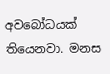අවබෝධයක් තියෙනවා. මනස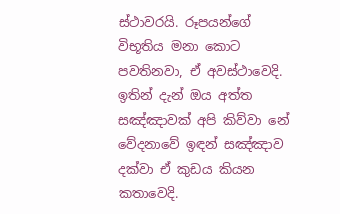ස්ථාවරයි. රූපයන්ගේ විභූතිය මනා කොට පවතිනවා, ඒ අවස්ථාවෙදි. ඉතින් දැන් ඔය අත්ත සඤ්ඤාවක් අපි කිව්වා නේ වේදනාවේ ඉඳන් සඤ්ඤාව දක්වා ඒ කුඩය කියන කතාවෙදි.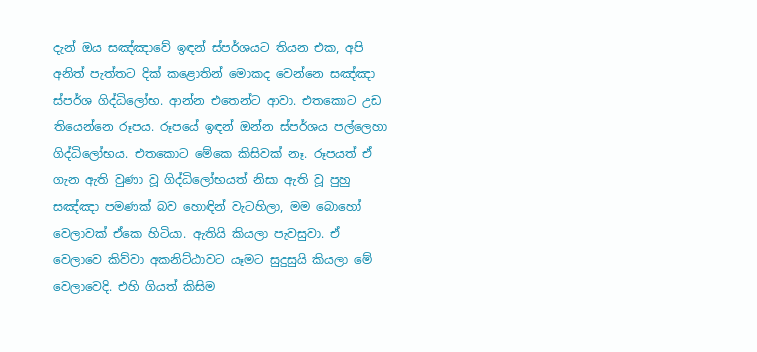දැන් ඔය සඤ්ඤාවේ ඉඳන් ස්පර්ශයට තියන එක, අපි අනිත් පැත්තට දික් කළොතින් මොකද වෙන්නෙ සඤ්ඤා ස්පර්ශ ගිද්ධිලෝභ. ආන්න එතෙන්ට ආවා. එතකොට උඩ තියෙන්නෙ රූපය. රූපයේ ඉඳන් ඔන්න ස්පර්ශය පල්ලෙහා ගිද්ධිලෝභය. එතකොට මේකෙ කිසිවක් නෑ. රූපයත් ඒ ගැන ඇති වුණා වූ ගිද්ධිලෝභයත් නිසා ඇති වූ පුහු සඤ්ඤා පමණක් බව හොඳින් වැටහිලා, මම බොහෝ වෙලාවක් ඒකෙ හිටියා. ඇතියි කියලා පැවසුවා. ඒ වෙලාවෙ කිව්වා අකනිට්ඨාවට යෑමට සුදුසුයි කියලා මේ වෙලාවෙදි. එහි ගියත් කිසිම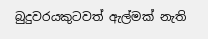බුදුවරයකුටවත් ඇල්මක් නැති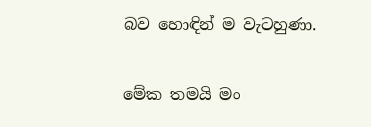බව හොඳින් ම වැටහුණා.

මේක තමයි මං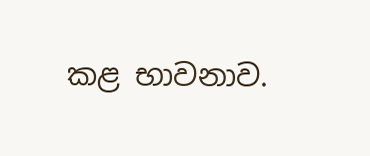කළ භාවනාව.